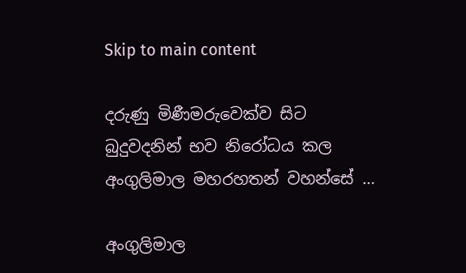Skip to main content

දරුණු මිණීමරුවෙක්ව සිට බුදුවදනින් භව නිරෝධය කල අංගුලිමාල මහරහතන් වහන්සේ …

අංගුලිමාල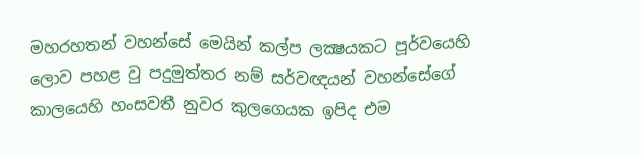මහරහතන් වහන්සේ මෙයින් කල්ප ලක්‍ෂයකට පූර්වයෙහි ලොව පහළ වු පදුමුත්තර නම් සර්වඥයන් වහන්සේගේ කාලයෙහි හංසවතී නුවර කුලගෙයක ඉපිද එම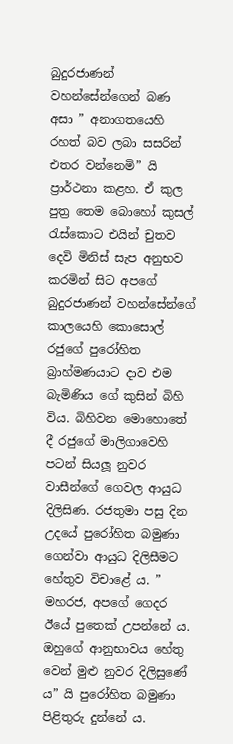බුදුරජාණන් වහන්සේන්ගෙන් බණ අසා ” අනාගතයෙහි රහත් බව ලබා සසරින් එතර වන්නෙමි” යි ප්‍රාර්ථනා කළහ. ඒ කුල පුත්‍ර තෙම බොහෝ කුසල් රැස්කොට එයින් චුතව දෙවි මිනිස් සැප අනුභව කරමින් සිට අපගේ බුදුරජාණන් වහන්සේන්ගේ කාලයෙහි කොසොල් රජුගේ පුරෝහිත බ්‍රාහ්මණයාට දාව එම බැමිණිය ගේ කුසින් බිහි විය. බිහිවන මොහොතේ දී රජුගේ මාලිගාවෙහි පටන් සියලූ නුවර වාසීන්ගේ ගෙවල ආයුධ දිලිසිණ. රජතුමා පසු දින උදයේ පුරෝහිත බමුණා ගෙන්වා ආයුධ දිලිසීමට හේතුව විචාළේ ය. ” මහරජ, අපගේ ගෙදර ඊයේ පුතෙක් උපන්නේ ය. ඔහුගේ ආනුභාවය හේතු වෙන් මුළු නුවර දිලිසුණේ ය” යි පුරෝහිත බමුණා පිළිතුරු දුන්නේ ය.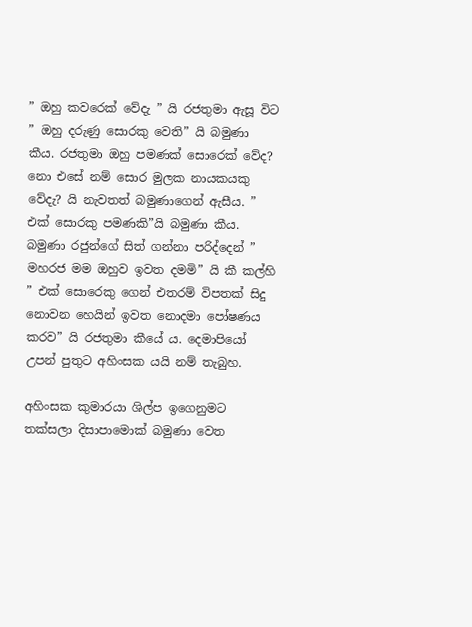” ඔහු කවරෙක් වේදැ ” යි රජතුමා ඇසූ විට ” ඔහු දරුණු සොරකු වෙති” යි බමුණා කීය. රජතුමා ඔහු පමණක් සොරෙක් වේද? නො එසේ නම් සොර මුලක නායකයකු වේදැ? යි නැවතත් බමුණාගෙන් ඇසීය. ” එක් සොරකු පමණකි”යි බමුණා කීය. බමුණා රජුන්ගේ සිත් ගන්නා පරිද්දෙන් ” මහරජ මම ඔහුව ඉවත දමමි” යි කී කල්හි ” එක් සොරෙකු ගෙන් එතරම් විපතක් සිදු නොවන හෙයින් ඉවත නොදමා පෝෂණය කරව” යි රජතුමා කීයේ ය. දෙමාපියෝ උපන් පුතුට අහිංසක යයි නම් තැබුහ.

අහිංසක කුමාරයා ශිල්ප ඉගෙනුමට තක්සලා දිසාපාමොක් බමුණා වෙත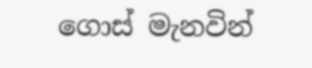ගොස් මැනවින්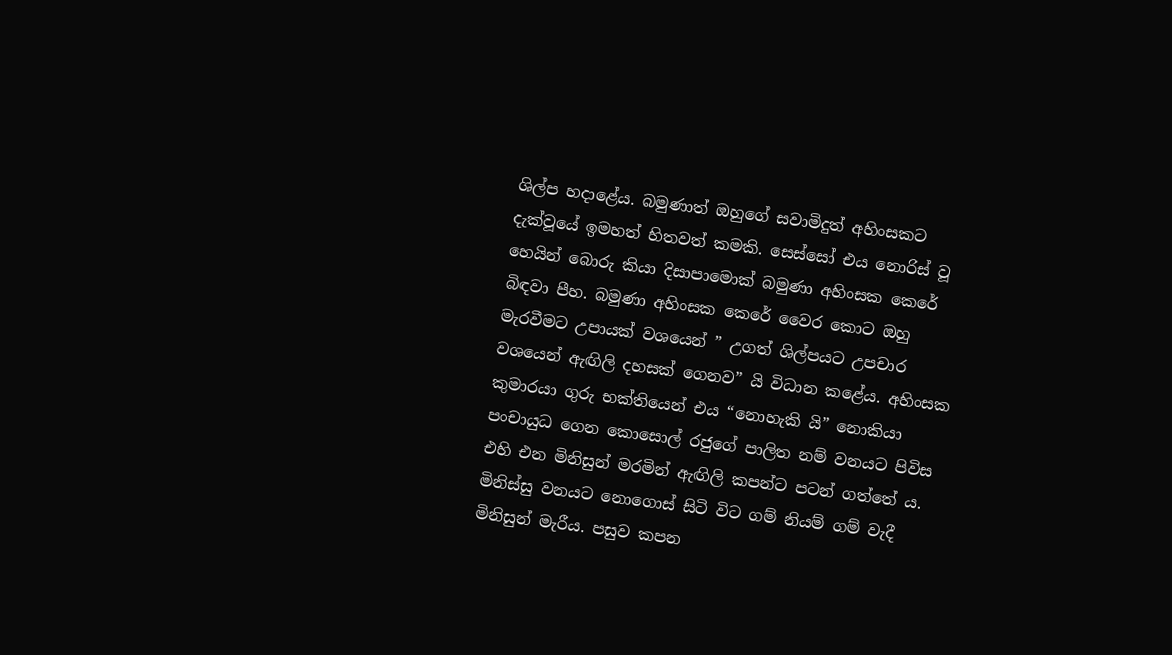ශිල්ප හදාළේය. බමුණාත් ඔහුගේ සවාමිදුත් අහිංසකට දැක්වූයේ ඉමහත් හිතවත් කමකි. සෙස්සෝ එය නොරිස් වූ හෙයින් බොරු කියා දිසාපාමොක් බමුණා අහිංසක කෙරේ බිඳවා පීහ. බමුණා අහිංසක කෙරේ වෛර කොට ඔහු මැරවීමට උපායක් වශයෙන් ” උගත් ශිල්පයට උපචාර වශයෙන් ඇඟිලි දහසක් ගෙනව” යි විධාන කළේය. අහිංසක කුමාරයා ගුරු භක්තියෙන් එය “නොහැකි යි” නොකියා පංචායුධ ගෙන කොසොල් රජුගේ පාලිත නම් වනයට පිවිස එහි එන මිනිසුන් මරමින් ඇඟිලි කපන්ට පටන් ගත්තේ ය. මිනිස්සු වනයට නොගොස් සිටි විට ගම් නියම් ගම් වැදී මිනිසුන් මැරීය. පසුව කපන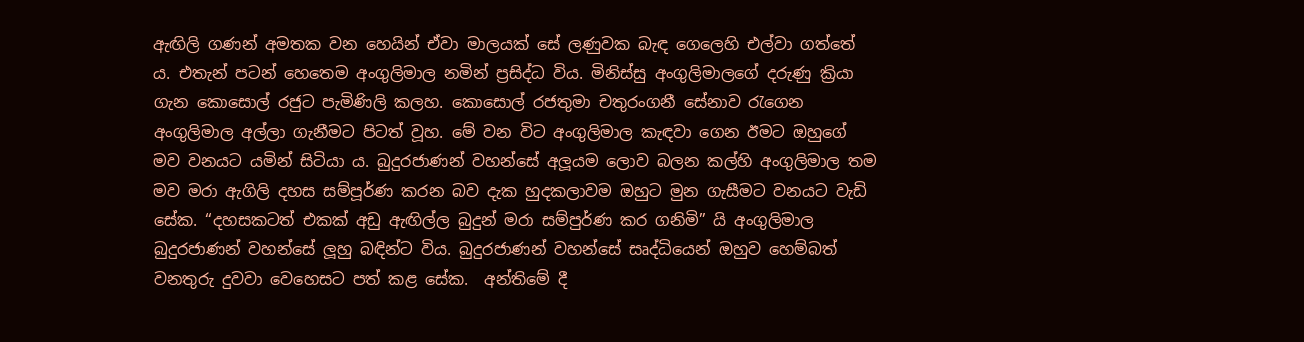ඇඟිලි ගණන් අමතක වන හෙයින් ඒවා මාලයක් සේ ලණුවක බැඳ ගෙලෙහි එල්වා ගත්තේ ය. එතැන් පටන් හෙතෙම අංගුලිමාල නමින් ප්‍රසිද්ධ විය. මිනිස්සු අංගුලිමාලගේ දරුණු ක්‍රියා ගැන කොසොල් රජුට පැමිණිලි කලහ. කොසොල් රජතුමා චතුරංගනී ‍සේනාව රැගෙන අංගුලිමාල අල්ලා ගැනීමට පිටත් වූහ. මේ වන විට අංගුලිමාල කැඳවා ගෙන ඊමට ඔහුගේ මව වනයට යමින් සිටියා ය. බුදුරජාණන් වහන්සේ අලූයම ලොව බලන කල්හි අංගුලිමාල තම මව මරා ඇගිලි දහස සම්පූර්ණ කරන බව දැක හුදකලාවම ඔහුට මුන ගැසීමට වනයට වැඩි සේක. “දහසකටත් එකක් අඩු ඇඟිල්ල බුදුන් මරා සම්පුර්ණ කර ගනිමි” යි අංගුලිමාල බුදුරජාණන් වහන්සේ ලූහු බඳින්ට විය. බුදුරජාණන් වහන්සේ සෘද්ධියෙන් ඔහුව හෙම්බත් වනතුරු දුවවා වෙහෙසට පත් කළ සේක.  අන්තිමේ දී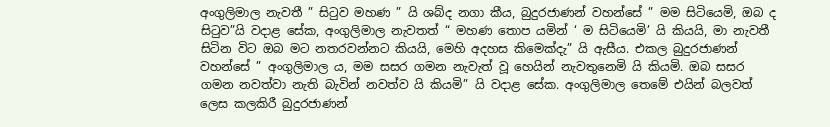අංගුලිමාල නැවතී ” සිටුව මහණ ” යි ශබ්ද නගා කීය, බුදුරජාණන් වහන්සේ ” මම සිටියෙමි, ඔබ ද සිටුව”යි වදාළ සේක, අංගුලිමාල නැවතත් “ මහණ තොප යමින් ‘ ම සිටියෙමි’ යි කියයි, මා නැවතී සිටින විට ඔබ මට නතරවන්නට කියයි, මෙහි අදහස කිමෙක්දැ” යි ඇසීය. එකල බුදුරජාණන් වහන්සේ ” අංගුලිමාල ය, මම සසර ගමන නැවැත් වූ හෙයින් නැවතුනෙමි යි කියමි. ඔබ සසර ගමන නවත්වා නැති බැවින් නවත්ව යි කියමි” යි වදාළ සේක. අංගුලිමාල තෙමේ එයින් බලවත් ලෙස කලකිරී බුදුරජාණන්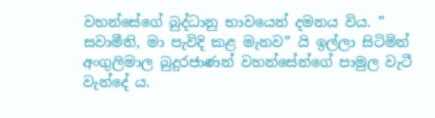වහන්සේගේ බුද්ධානු භාවයෙන් දමනය විය. ” සවාමීනි, මා පැවිදි කළ මැනව” යි ඉල්ලා සිටිමින් අංගුලිමාල බුදුරජාණන් වහන්සේන්ගේ පාමුල වැටී වැන්දේ ය.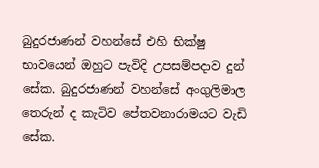බුදුරජාණන් වහන්සේ එහි භික්ෂු භාවයෙන් ඔහුට පැවිදි උපසම්පදාව දුන් සේක. බුදුරජාණන් වහන්සේ අංගුලිමාල තෙරුන් ද කැටිව පේතවනාරාමයට වැඩි සේක.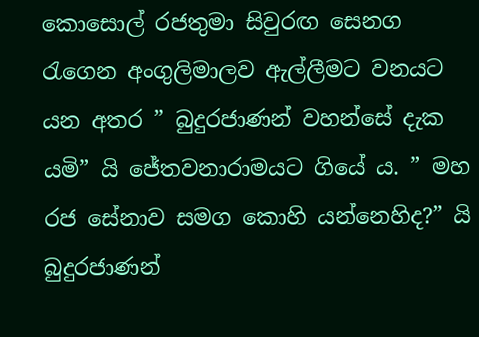කොසොල් රජතුමා සිවුරඟ සෙනග රැගෙන අංගුලිමාලව ඇල්ලීමට වනයට යන අතර ” බුදුරජාණන් වහන්සේ දැක යමි” යි ජේතවනාරාමයට ගියේ ය. ” මහ රජ සේනාව සමග කොහි යන්නෙහිද?” යි බුදුරජාණන්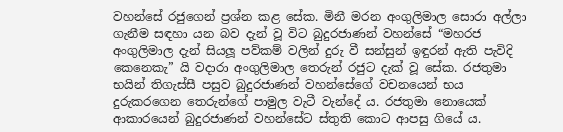වහන්සේ රජුගෙන් ප්‍රශ්න කළ සේක. මිනී මරන අංගුලිමාල සොරා අල්ලා ගැනීම සඳහා යන බව දැන් වූ විට බුදුරජාණන් වහන්සේ “මහරජ අංගුලිමාල දැන් සියලූ පව්කම් වලින් දුරු වී සන්සුන් ඉඳුරන් ඇති පැවිදි කෙනෙකැ” යි වදාරා අංගුලිමාල තෙරුන් රජුට දැක් වූ සේක. රජතුමා භයින් තිගැස්සී පසුව බුදුරජාණන් වහන්සේගේ වචනයෙන් භය දුරුකරගෙන තෙරුන්ගේ පාමුල වැටී වැන්දේ ය. රජතුමා නොයෙක් ආකාරයෙන් බුදුරජාණන් වහන්සේට ස්තුති කොට ආපසු ගියේ ය.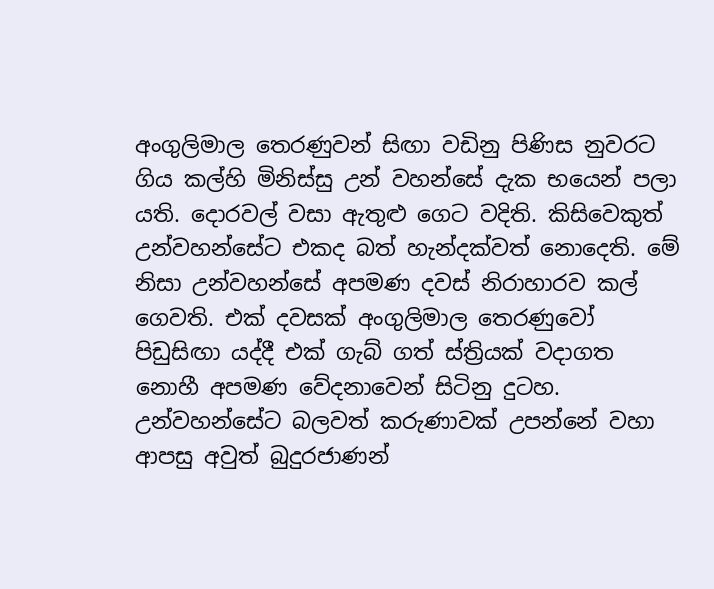අංගුලිමාල තෙරණුවන් සිඟා වඩිනු පිණිස නුවරට ගිය කල්හි මිනිස්සු උන් වහන්සේ දැක භයෙන් පලා යති. දොරවල් වසා ඇතුළු ගෙට වදිති. කිසිවෙකුත් උන්වහන්සේට එකද බත් හැන්දක්වත් නොදෙති. මේ නිසා උන්වහන්සේ අපමණ දවස් නිරාහාරව කල් ගෙවති. එක් දවසක් අංගුලිමාල තෙරණුවෝ පිඩුසිඟා යද්දී එක් ගැබ් ගත් ස්ත්‍රියක් වදාගත නොහී අපමණ වේදනාවෙන් සිටිනු දුටහ. උන්වහන්සේට බලවත් කරුණාවක් උපන්නේ වහා ආපසු අවුත් බුදුරජාණන්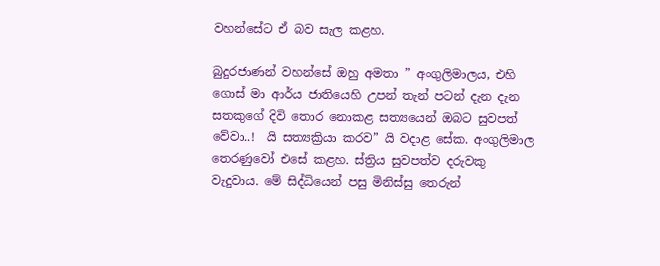වහන්සේට ඒ බව සැල කළහ.

බුදුරජාණන් වහන්සේ ඔහු අමතා ” අංගුලිමාලය, එහි ගොස් මා ආර්ය ජාතියෙහි උපන් තැන් පටන් දැන දැන සතකුගේ දිවි තොර නොකළ සත්‍යයෙන් ඔබට සුවපත් වේවා..!  යි සත්‍යක්‍රියා කරව” යි වදාළ සේක. අංගුලිමාල තෙරණුවෝ එසේ කළහ. ස්ත්‍රිය සුවපත්ව දරුවකු වැදුවාය. මේ සිද්ධියෙන් පසු මිනිස්සු තෙරුන්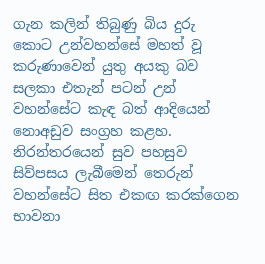ගැන කලින් තිබුණු බිය දුරු කොට උන්වහන්සේ මහත් වූ කරුණාවෙන් යුතු අයකු බව සලකා එතැන් පටන් උන් වහන්සේට කැඳ බත් ආදියෙන් නොඅඩුව සංග්‍රහ කළහ. නිරන්තරයෙන් සුව පහසුව සිව්පසය ලැබීමෙන් තෙරුන් වහන්සේට සිත එකඟ කරක්ගෙන භාවනා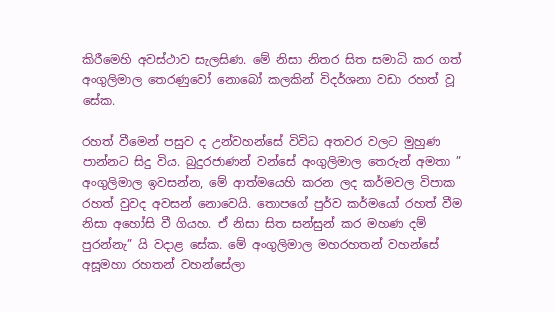කිරීමෙහි අවස්ථාව සැලසිණ. මේ නිසා නිතර සිත සමාධි කර ගත් අංගුලිමාල තෙරණුවෝ නොබෝ කලකින් විදර්ශනා වඩා රහත් වූ සේක.

රහත් වීමෙන් පසුව ද උන්වහන්සේ විවිධ අතවර වලට මුහුණ පාන්නට සිදු විය. බුදුරජාණන් වන්සේ අංගුලිමාල තෙරුන් අමතා ” අංගුලිමාල ඉවසන්න, මේ ආත්මයෙහි කරන ලද කර්මවල විපාක රහත් වුවද අවසන් නොවෙයි. තොපගේ පුර්ව කර්මයෝ රහත් වීම නිසා අහෝසි වී ගියහ. ඒ නිසා සිත සන්සුන් කර මහණ දම් පුරන්නැ” යි වදාළ සේක. මේ අංගුලිමාල මහරහතන් වහන්සේ අසූමහා රහතන් වහන්සේලා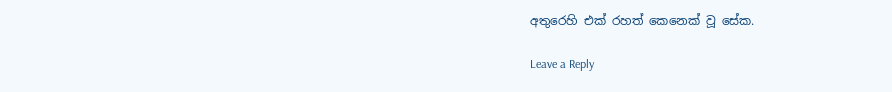අතුරෙහි එක් රහත් කෙනෙක් වූ සේක.

Leave a Reply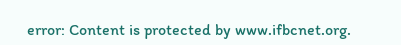error: Content is protected by www.ifbcnet.org.